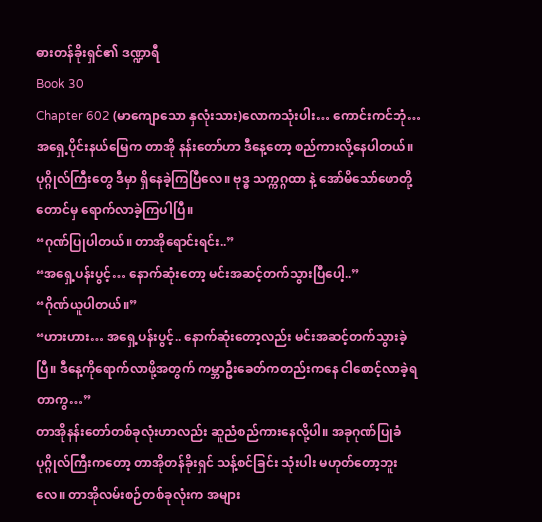ဓားတန်ခိုးရှင်၏ ဒဏ္ဍာရီ
Book 30
Chapter 602 (မာကျောသော နှလုံးသား)လောကသုံးပါး… ကောင်းကင်ဘုံ… အရှေ့ပိုင်းနယ်မြေက တာအို နန်းတော်ဟာ ဒီနေ့တော့ စည်ကားလို့နေပါတယ်။
ပုဂ္ဂိုလ်ကြီးတွေ ဒီမှာ ရှိနေခဲ့ကြပြီလေ။ ဗုဒ္ဓ သက္ကဂ္ဂထာ နဲ့ အော်မိသော်ဖောတို့တောင်မှ ရောက်လာခဲ့ကြပါပြီ။
“ဂုဏ်ပြုပါတယ်။ တာအိုရောင်းရင်း..”
“အရှေ့ပန်းပွင့်… နောက်ဆုံးတော့ မင်းအဆင့်တက်သွားပြီပေါ့..”
“ဂိုဏ်ယူပါတယ်။”
“ဟားဟား… အရှေ့ပန်းပွင့်.. နောက်ဆုံးတော့လည်း မင်းအဆင့်တက်သွားခဲ့ပြီ။ ဒီနေ့ကိုရောက်လာဖို့အတွက် ကမ္ဘာဦးခေတ်ကတည်းကနေ ငါစောင့်လာခဲ့ရတာကွ…”
တာအိုနန်းတော်တစ်ခုလုံးဟာလည်း ဆူညံစည်ကားနေလို့ပါ။ အခုဂုဏ်ပြုခံ ပုဂ္ဂိုလ်ကြီးကတော့ တာအိုတန်ခိုးရှင် သန့်စင်ခြင်း သုံးပါး မဟုတ်တော့ဘူးလေ။ တာအိုလမ်းစဉ်တစ်ခုလုံးက အများ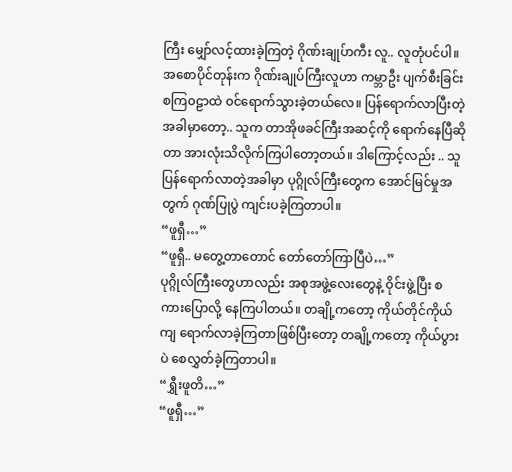ကြီး မျှော်လင့်ထားခဲ့ကြတဲ့ ဂိုဏ်းချုပ်ာကီး လူ.. လူတုံပင်ပါ။ အစောပိုင်တုန်းက ဂိုဏ်းချုပ်ကြီးလူဟာ ကမ္ဘာဦး ပျက်စီးခြင်း စကြ၀ဠာထဲ ၀င်ရောက်သွားခဲ့တယ်လေ။ ပြန်ရောက်လာပြီးတဲ့အခါမှာတော့.. သူက တာအိုဖခင်ကြီးအဆင့်ကို ရောက်နေပြီဆိုတာ အားလုံးသိလိုက်ကြပါတော့တယ်။ ဒါကြောင့်လည်း .. သူပြန်ရောက်လာတဲ့အခါမှာ ပုဂ္ဂိုလ်ကြီးတွေက အောင်မြင်မှုအတွက် ဂုဏ်ပြုပွဲ ကျင်းပခဲ့ကြတာပါ။
“ဖူရှီ…”
“ဖူရှီ.. မတွေ့တာတောင် တော်တော်ကြာပြီပဲ…”
ပုဂ္ဂိုလ်ကြီးတွေဟာလည်း အစုအဖွဲ့လေးတွေနဲ့ ဝိုင်းဖွဲ့ပြီး စကားပြောလို့ နေကြပါတယ်။ တချို့ကတော့ ကိုယ်တိုင်ကိုယ်ကျ ရောက်လာခဲ့ကြတာဖြစ်ပြီးတော့ တချို့ကတော့ ကိုယ်ပွားပဲ စေလွှတ်ခဲ့ကြတာပါ။
“ရွှီးဖူတိ…”
“ဖူရှီ…”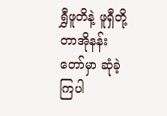ရွှီဖူတိနဲ့ ဖူရှီတို့ တာအိုနန်းတော်မှာ ဆုံခဲ့ကြပါ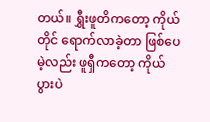တယ်။ ရွှီးဖူတိကတော့ ကိုယ်တိုင် ရောက်လာခဲ့တာ ဖြစ်ပေမဲ့လည်း ဖူရှီကတော့ ကိုယ်ပွားပဲ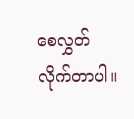စေလွှတ်လိုက်တာပါ။